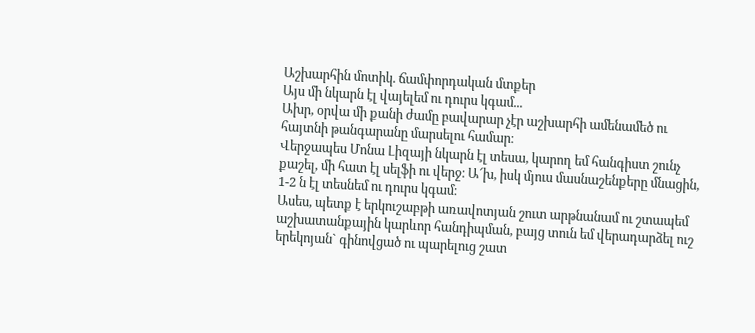Աշխարհին մոտիկ. ճամփորդական մտքեր
Այս մի նկարն էլ վայելեմ ու դուրս կգամ...
Ախր, օրվա մի քանի ժամը բավարար չէր աշխարհի ամենամեծ ու հայտնի թանգարանը մարսելու համար։
Վերջապես Մոնա Լիզայի նկարն էլ տեսա, կարող եմ հանգիստ շունչ քաշել, մի հատ էլ սելֆի ու վերջ։ Ա՜խ, իսկ մյուս մասնաշենքերը մնացին, 1-2 ն էլ տեսնեմ ու դուրս կգամ։
Ասես, պետք է երկուշաբթի առավոտյան շուտ արթնանամ ու շտապեմ աշխատանքային կարևոր հանդիպման, բայց տուն եմ վերադարձել ուշ երեկոյան` գինովցած ու պարելուց շատ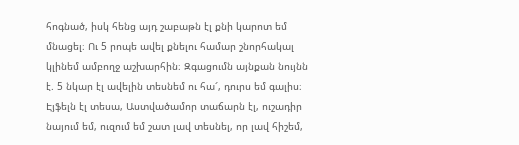հոգնած, իսկ հենց այդ շաբաթն էլ քնի կարոտ եմ մնացել։ Ու 5 րոպե ավել քնելու համար շնորհակալ կլինեմ ամբողջ աշխարհին։ Զգացումն այնքան նույնն է. 5 նկար էլ ավելին տեսնեմ ու հա՜, դուրս եմ գալիս։
Էյֆելն էլ տեսա, Աստվածամոր տաճարն էլ, ուշադիր նայում եմ, ուզում եմ շատ լավ տեսնել, որ լավ հիշեմ,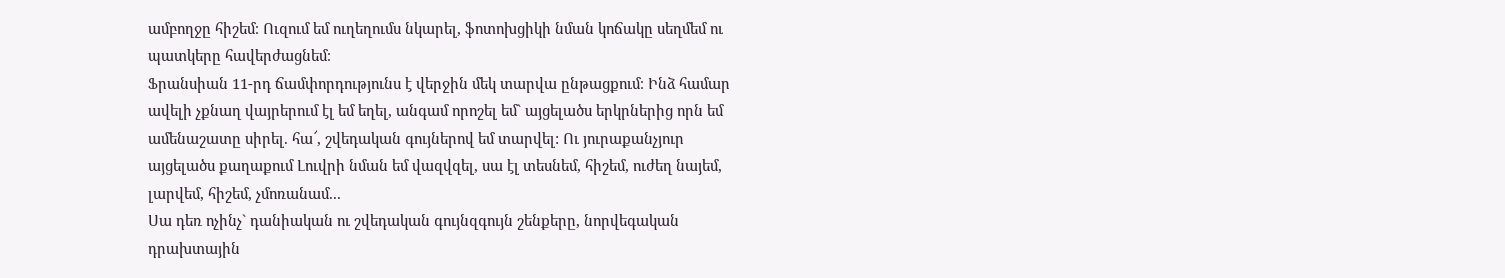ամբողջը հիշեմ։ Ուզում եմ ուղեղումս նկարել, ֆոտոխցիկի նման կոճակը սեղմեմ ու պատկերը հավերժացնեմ։
Ֆրանսիան 11-րդ ճամփորդությունս է վերջին մեկ տարվա ընթացքում։ Ինձ համար ավելի չքնաղ վայրերում էլ եմ եղել, անգամ որոշել եմ` այցելածս երկրներից որն եմ ամենաշատը սիրել. հա՜, շվեդական գույներով եմ տարվել: Ու յուրաքանչյուր այցելածս քաղաքում Լուվրի նման եմ վազվզել, սա էլ տեսնեմ, հիշեմ, ուժեղ նայեմ, լարվեմ, հիշեմ, չմոռանամ...
Սա դեռ ոչինչ` դանիական ու շվեդական գույնզգույն շենքերը, նորվեգական դրախտային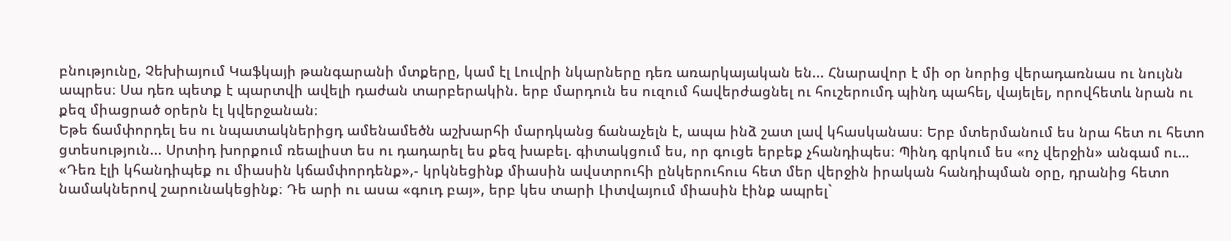բնությունը, Չեխիայում Կաֆկայի թանգարանի մտքերը, կամ էլ Լուվրի նկարները դեռ առարկայական են... Հնարավոր է մի օր նորից վերադառնաս ու նույնն ապրես։ Սա դեռ պետք է պարտվի ավելի դաժան տարբերակին. երբ մարդուն ես ուզում հավերժացնել ու հուշերումդ պինդ պահել, վայելել, որովհետև նրան ու քեզ միացրած օրերն էլ կվերջանան։
Եթե ճամփորդել ես ու նպատակներիցդ ամենամեծն աշխարհի մարդկանց ճանաչելն է, ապա ինձ շատ լավ կհասկանաս։ Երբ մտերմանում ես նրա հետ ու հետո ցտեսություն... Սրտիդ խորքում ռեալիստ ես ու դադարել ես քեզ խաբել. գիտակցում ես, որ գուցե երբեք չհանդիպես։ Պինդ գրկում ես «ոչ վերջին» անգամ ու…
«Դեռ էլի կհանդիպեք ու միասին կճամփորդենք»,- կրկնեցինք միասին ավստրուհի ընկերուհուս հետ մեր վերջին իրական հանդիպման օրը, դրանից հետո նամակներով շարունակեցինք։ Դե արի ու ասա «գուդ բայ», երբ կես տարի Լիտվայում միասին էինք ապրել`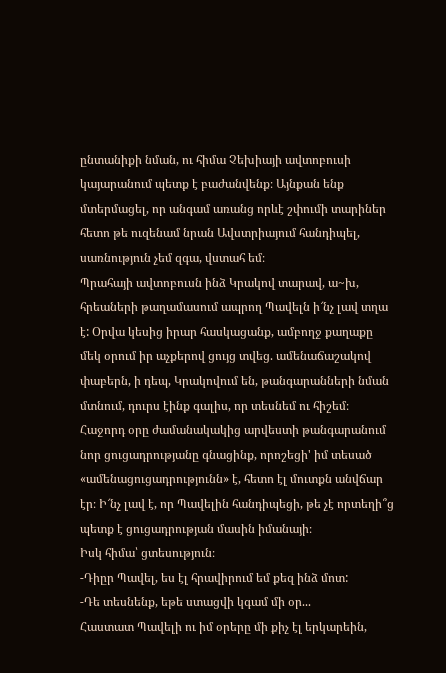ընտանիքի նման, ու հիմա Չեխիայի ավտոբուսի կայարանում պետք է բաժանվենք։ Այնքան ենք մտերմացել, որ անգամ առանց որևէ շփումի տարիներ հետո թե ուզենամ նրան Ավստրիայում հանդիպել, սառնություն չեմ զգա, վստահ եմ։
Պրահայի ավտոբուսն ինձ Կրակով տարավ, ա~խ, հրեաների թաղամասում ապրող Պավելն ի՜նչ լավ տղա է: Օրվա կեսից իրար հասկացանք, ամբողջ քաղաքը մեկ օրում իր աչքերով ցույց տվեց. ամենաճաշակով փաբերն, ի դեպ, Կրակովում են, թանգարանների նման մտնում, դուրս էինք գալիս, որ տեսնեմ ու հիշեմ։ Հաջորդ օրը ժամանակակից արվեստի թանգարանում նոր ցուցադրությանը գնացինք, որոշեցի' իմ տեսած «ամենացուցադրությունն» է, հետո էլ մուտքն անվճար էր։ Ի՜նչ լավ է, որ Պավելին հանդիպեցի, թե չէ որտեղի՞ց պետք է ցուցադրության մասին իմանայի։
Իսկ հիմա՝ ցտեսություն։
-Դիըր Պավել, ես էլ հրավիրում եմ քեզ ինձ մոտ:
-Դե տեսնենք, եթե ստացվի կգամ մի օր...
Հաստատ Պավելի ու իմ օրերը մի քիչ էլ երկարեին,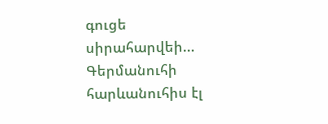գուցե սիրահարվեի...
Գերմանուհի հարևանուհիս էլ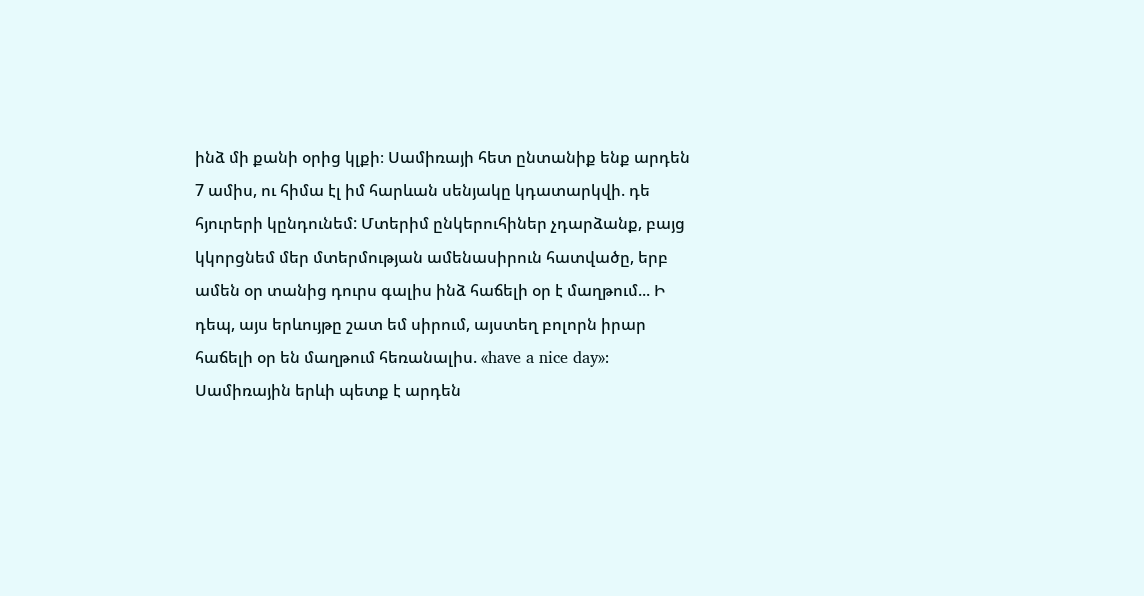ինձ մի քանի օրից կլքի։ Սամիռայի հետ ընտանիք ենք արդեն 7 ամիս, ու հիմա էլ իմ հարևան սենյակը կդատարկվի. դե հյուրերի կընդունեմ: Մտերիմ ընկերուհիներ չդարձանք, բայց կկորցնեմ մեր մտերմության ամենասիրուն հատվածը, երբ ամեն օր տանից դուրս գալիս ինձ հաճելի օր է մաղթում... Ի դեպ, այս երևույթը շատ եմ սիրում, այստեղ բոլորն իրար հաճելի օր են մաղթում հեռանալիս. «have a nice day»: Սամիռային երևի պետք է արդեն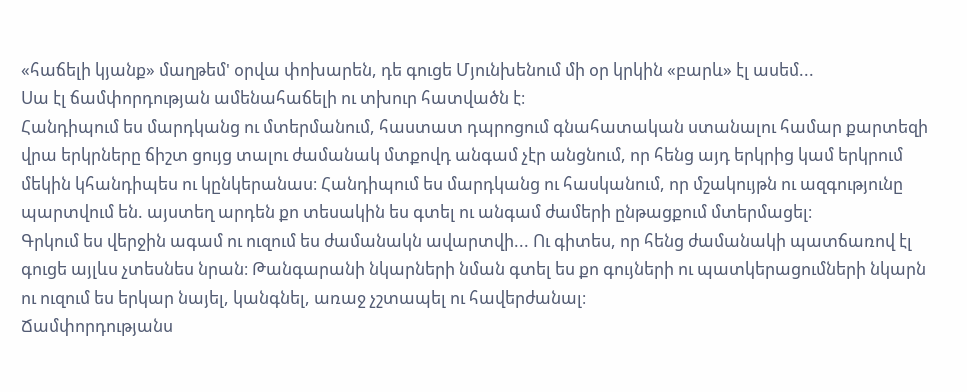«հաճելի կյանք» մաղթեմ' օրվա փոխարեն, դե գուցե Մյունխենում մի օր կրկին «բարև» էլ ասեմ...
Սա էլ ճամփորդության ամենահաճելի ու տխուր հատվածն է։
Հանդիպում ես մարդկանց ու մտերմանում, հաստատ դպրոցում գնահատական ստանալու համար քարտեզի վրա երկրները ճիշտ ցույց տալու ժամանակ մտքովդ անգամ չէր անցնում, որ հենց այդ երկրից կամ երկրում մեկին կհանդիպես ու կընկերանաս։ Հանդիպում ես մարդկանց ու հասկանում, որ մշակույթն ու ազգությունը պարտվում են. այստեղ արդեն քո տեսակին ես գտել ու անգամ ժամերի ընթացքում մտերմացել։
Գրկում ես վերջին ագամ ու ուզում ես ժամանակն ավարտվի... Ու գիտես, որ հենց ժամանակի պատճառով էլ գուցե այլևս չտեսնես նրան։ Թանգարանի նկարների նման գտել ես քո գույների ու պատկերացումների նկարն ու ուզում ես երկար նայել, կանգնել, առաջ չշտապել ու հավերժանալ։
Ճամփորդությանս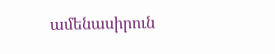ամենասիրուն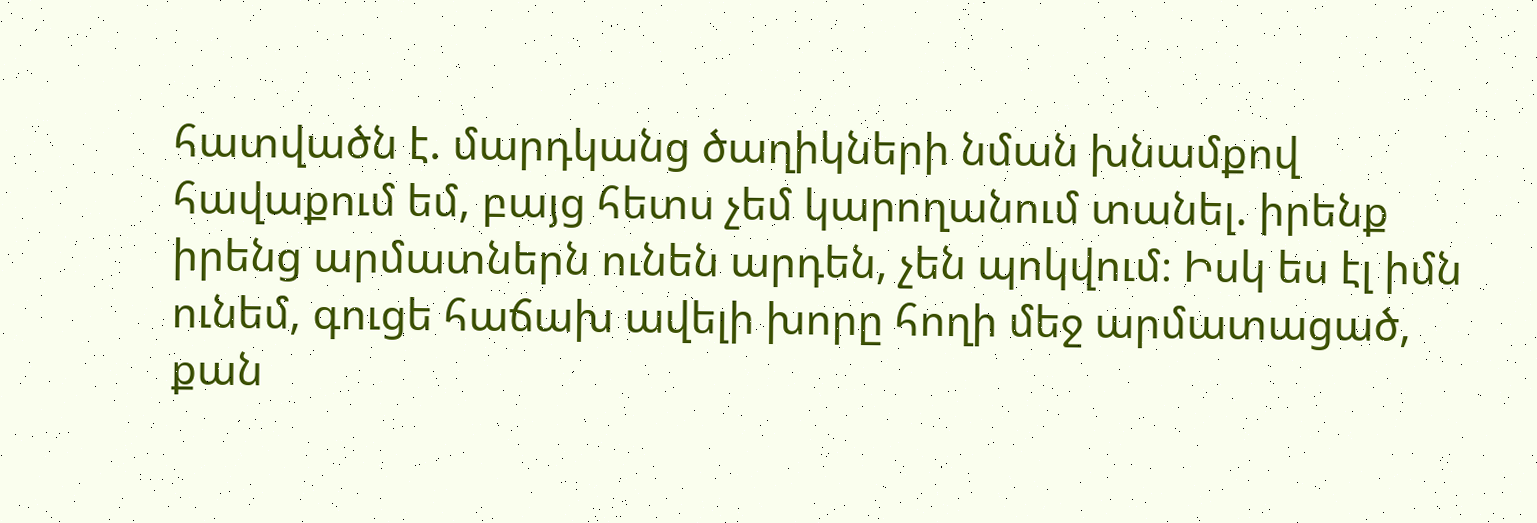հատվածն է. մարդկանց ծաղիկների նման խնամքով հավաքում եմ, բայց հետս չեմ կարողանում տանել. իրենք իրենց արմատներն ունեն արդեն, չեն պոկվում։ Իսկ ես էլ իմն ունեմ, գուցե հաճախ ավելի խորը հողի մեջ արմատացած, քան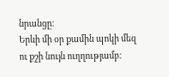նրանցը։
Երևի մի օր քամին պոկի մեզ ու քշի նույն ուղղությամբ։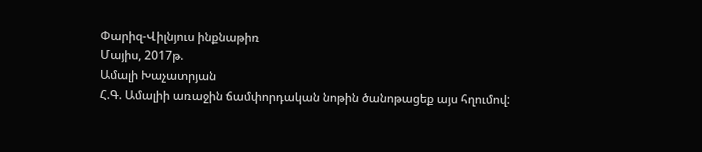Փարիզ-Վիլնյուս ինքնաթիռ
Մայիս, 2017թ.
Ամալի Խաչատրյան
Հ.Գ. Ամալիի առաջին ճամփորդական նոթին ծանոթացեք այս հղումով: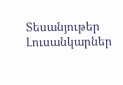Տեսանյութեր
Լուսանկարներ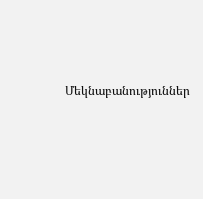Մեկնաբանություններ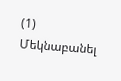(1)
Մեկնաբանել